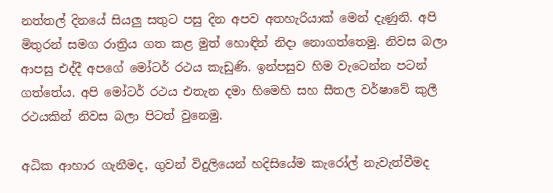නත්තල් දිනයේ සියලු සතුට පසු දින අපව අතහැරියාක් මෙන් දැණුනි. අපි මිතුරන් සමග රාත්‍රිය ගත කළ මුත් හොඳින් නිදා නොගත්තෙමු. නිවස බලා ආපසු එද්දී අපගේ මෝටර් රථය කැඩුණි. ඉන්පසුව හිම වැටෙන්න පටන් ගත්තේය. අපි මෝටර් රථය එතැන දමා හිමෙහි සහ සීතල වර්ෂාවේ කුලී රථයකින් නිවස බලා පිටත් වුනෙමු.

අධික ආහාර ගැනීමද, ගුවන් විදුලියෙන් හදිසියේම කැරෝල් නැවැත්වීමද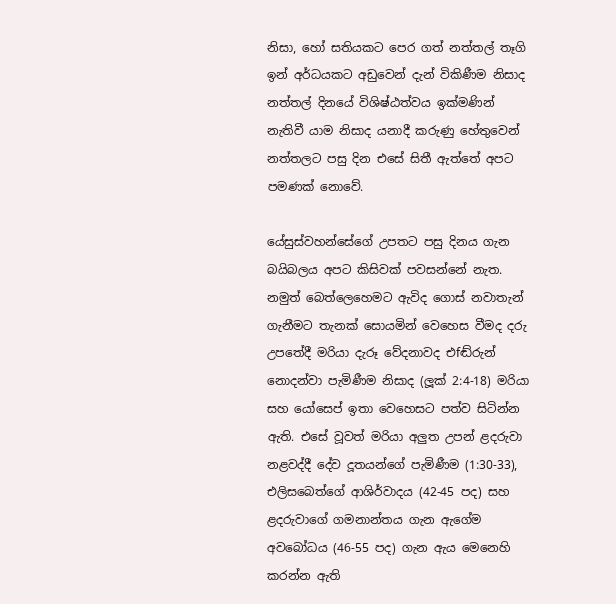නිසා, හෝ සතියකට පෙර ගත් නත්තල් තෑගි ඉන් අර්ධයකට අඩුවෙන් දැන් විකිණීම නිසාද නත්තල් දිනයේ විශිෂ්ඨත්වය ඉක්මණින් නැතිවී යාම නිසාද යනාදී කරුණු හේතුවෙන් නත්තලට පසු දින එසේ සිතී ඇත්තේ අපට පමණක් නොවේ.

යේසුස්වහන්සේගේ උපතට පසු දිනය ගැන බයිබලය අපට කිසිවක් පවසන්නේ නැත. නමුත් බෙත්ලෙහෙමට ඇවිද ගොස් නවාතැන් ගැනීමට තැනක් සොයමින් වෙහෙස වීමද දරු උපතේදී මරියා දැරූ වේදනාවද එfඬ්රුන් නොදන්වා පැමිණීම නිසාද (ලූක් 2:4-18) මරියා සහ යෝසෙප් ඉතා වෙහෙසට පත්ව සිටින්න ඇති. එසේ වූවත් මරියා අලුත උපන් ළදරුවා නළවද්දී දේව දූතයන්ගේ පැමිණීම (1:30-33), එලිසබෙත්ගේ ආශිර්වාදය (42-45 පද) සහ ළදරුවාගේ ගමනාන්තය ගැන ඇගේම අවබෝධය (46-55 පද) ගැන ඇය මෙනෙහි කරන්න ඇති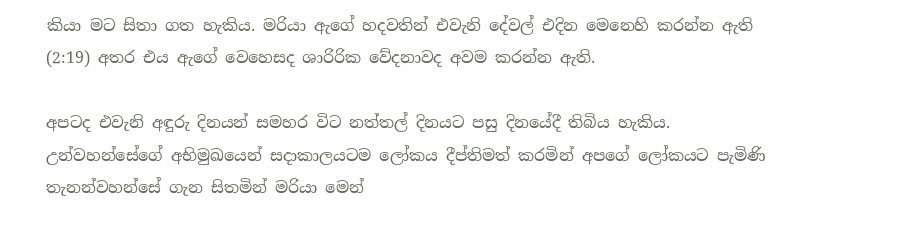කියා මට සිතා ගත හැකිය. මරියා ඇගේ හදවතින් එවැනි දේවල් එදින මෙනෙහි කරන්න ඇති (2:19) අතර එය ඇගේ වෙහෙසද ශාරිරික වේදනාවද අවම කරන්න ඇති.

අපටද එවැනි අඳුරු දිනයන් සමහර විට නත්තල් දිනයට පසු දිනයේදී තිබිය හැකිය. උන්වහන්සේගේ අභිමුඛයෙන් සදාකාලයටම ලෝකය දීප්තිමත් කරමින් අපගේ ලෝකයට පැමිණි තැනන්වහන්සේ ගැන සිතමින් මරියා මෙන්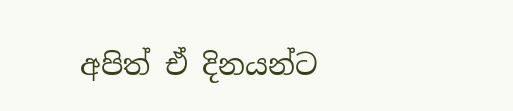අපිත් ඒ දිනයන්ට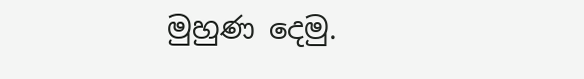මුහුණ දෙමු.